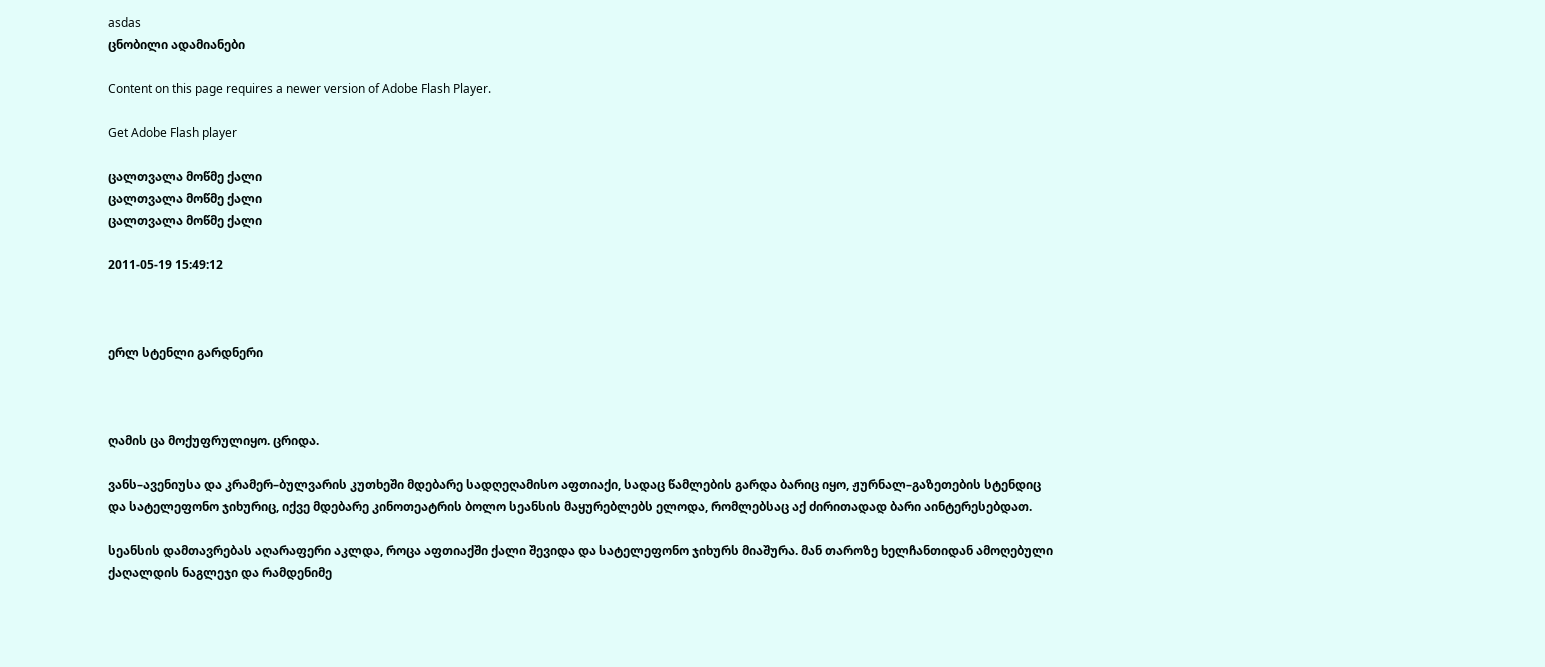asdas
ცნობილი ადამიანები

Content on this page requires a newer version of Adobe Flash Player.

Get Adobe Flash player

ცალთვალა მოწმე ქალი
ცალთვალა მოწმე ქალი
ცალთვალა მოწმე ქალი

2011-05-19 15:49:12



ერლ სტენლი გარდნერი



ღამის ცა მოქუფრულიყო. ცრიდა.

ვანს–ავენიუსა და კრამერ–ბულვარის კუთხეში მდებარე სადღეღამისო აფთიაქი, სადაც წამლების გარდა ბარიც იყო, ჟურნალ–გაზეთების სტენდიც და სატელეფონო ჯიხურიც, იქვე მდებარე კინოთეატრის ბოლო სეანსის მაყურებლებს ელოდა, რომლებსაც აქ ძირითადად ბარი აინტერესებდათ.

სეანსის დამთავრებას აღარაფერი აკლდა, როცა აფთიაქში ქალი შევიდა და სატელეფონო ჯიხურს მიაშურა. მან თაროზე ხელჩანთიდან ამოღებული ქაღალდის ნაგლეჯი და რამდენიმე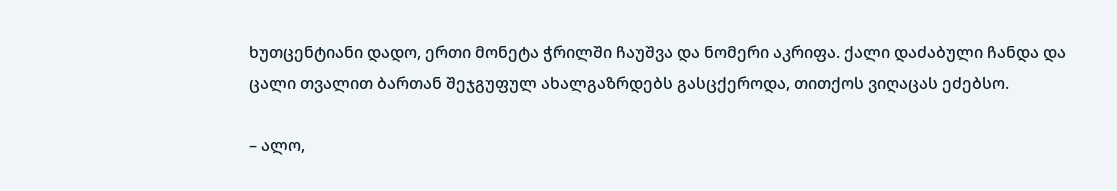ხუთცენტიანი დადო, ერთი მონეტა ჭრილში ჩაუშვა და ნომერი აკრიფა. ქალი დაძაბული ჩანდა და ცალი თვალით ბართან შეჯგუფულ ახალგაზრდებს გასცქეროდა, თითქოს ვიღაცას ეძებსო.

– ალო,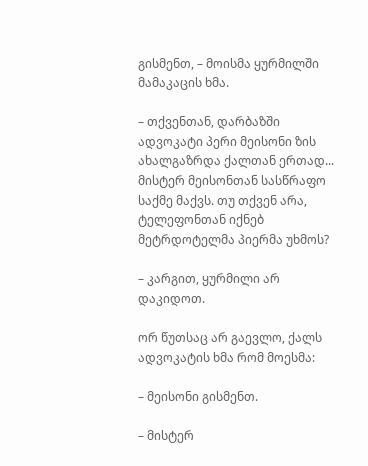გისმენთ, – მოისმა ყურმილში მამაკაცის ხმა.

– თქვენთან, დარბაზში ადვოკატი პერი მეისონი ზის ახალგაზრდა ქალთან ერთად... მისტერ მეისონთან სასწრაფო საქმე მაქვს. თუ თქვენ არა, ტელეფონთან იქნებ მეტრდოტელმა პიერმა უხმოს?

– კარგით, ყურმილი არ დაკიდოთ.

ორ წუთსაც არ გაევლო, ქალს ადვოკატის ხმა რომ მოესმა:

– მეისონი გისმენთ.

– მისტერ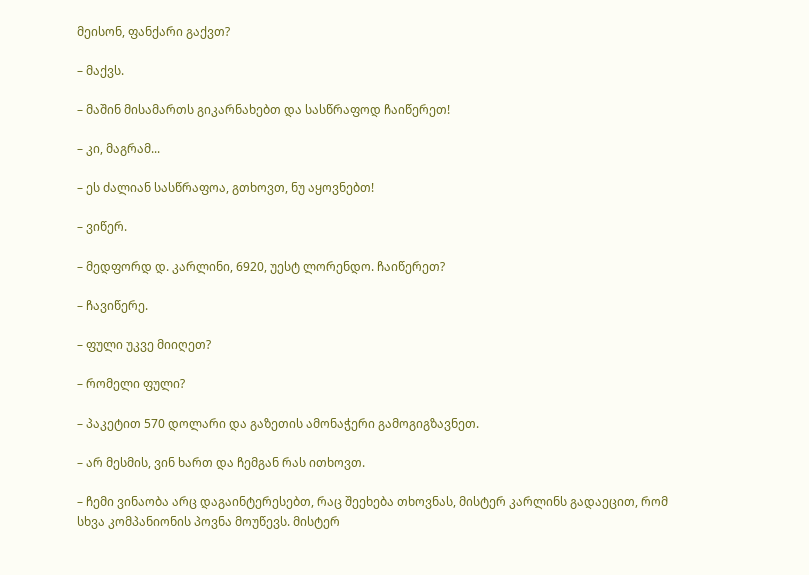მეისონ, ფანქარი გაქვთ?

– მაქვს.

– მაშინ მისამართს გიკარნახებთ და სასწრაფოდ ჩაიწერეთ!

– კი, მაგრამ...

– ეს ძალიან სასწრაფოა, გთხოვთ, ნუ აყოვნებთ!

– ვიწერ.

– მედფორდ დ. კარლინი, 6920, უესტ ლორენდო. ჩაიწერეთ?

– ჩავიწერე.

– ფული უკვე მიიღეთ?

– რომელი ფული?

– პაკეტით 570 დოლარი და გაზეთის ამონაჭერი გამოგიგზავნეთ.

– არ მესმის, ვინ ხართ და ჩემგან რას ითხოვთ.

– ჩემი ვინაობა არც დაგაინტერესებთ, რაც შეეხება თხოვნას, მისტერ კარლინს გადაეცით, რომ სხვა კომპანიონის პოვნა მოუწევს. მისტერ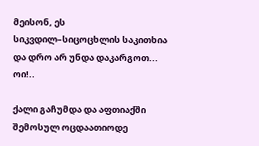მეისონ, ეს სიკვდილ–სიცოცხლის საკითხია და დრო არ უნდა დაკარგოთ... ოი!..

ქალი გაჩუმდა და აფთიაქში შემოსულ ოცდაათიოდე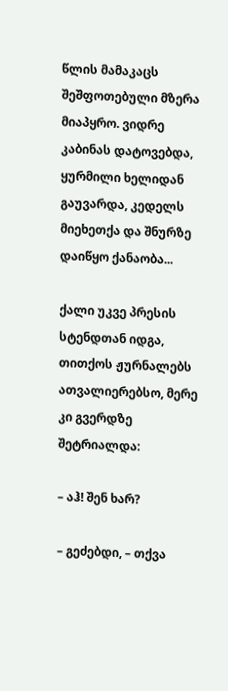წლის მამაკაცს შეშფოთებული მზერა მიაპყრო. ვიდრე კაბინას დატოვებდა, ყურმილი ხელიდან გაუვარდა, კედელს მიეხეთქა და შნურზე დაიწყო ქანაობა...

ქალი უკვე პრესის სტენდთან იდგა, თითქოს ჟურნალებს ათვალიერებსო, მერე კი გვერდზე შეტრიალდა:

– აჰ! შენ ხარ?

– გეძებდი, – თქვა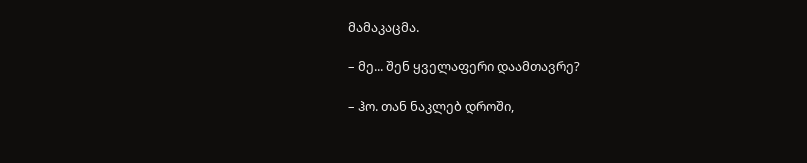მამაკაცმა.

– მე... შენ ყველაფერი დაამთავრე?

– ჰო. თან ნაკლებ დროში,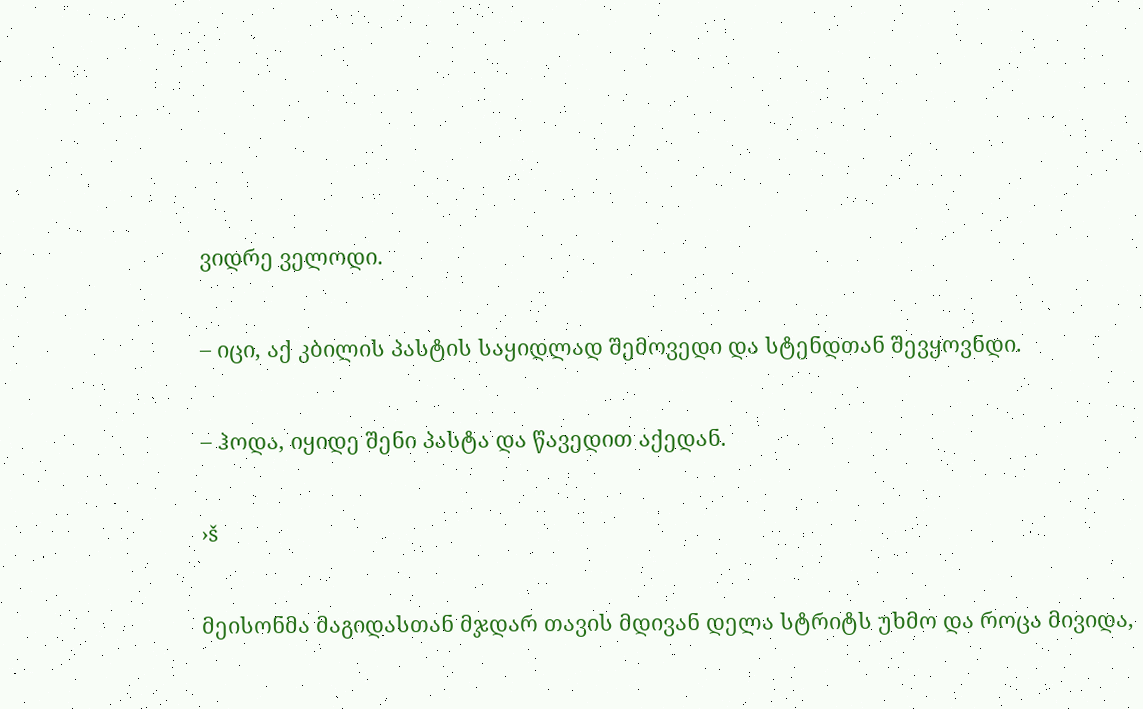ვიდრე ველოდი.

– იცი, აქ კბილის პასტის საყიდლად შემოვედი და სტენდთან შევყოვნდი.

– ჰოდა, იყიდე შენი პასტა და წავედით აქედან.

›š

მეისონმა მაგიდასთან მჯდარ თავის მდივან დელა სტრიტს უხმო და როცა მივიდა,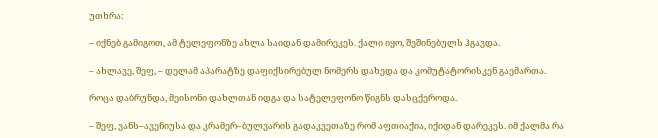უთხრა:

– იქნებ გამიგოთ, ამ ტელეფონზე ახლა საიდან დამირეკეს. ქალი იყო, შეშინებულს ჰგავდა.

– ახლავე, შეფ, – დელამ აპარატზე დაფიქსირებულ ნომერს დახედა და კომუტატორისკენ გაემართა.

როცა დაბრუნდა, მეისონი დახლთან იდგა და სატელეფონო წიგნს დასცქეროდა.

– შეფ, ვანს–ავენიუსა და კრამერ–ბულვარის გადაკვეთაზე რომ აფთიაქია, იქიდან დარეკეს. იმ ქალმა რა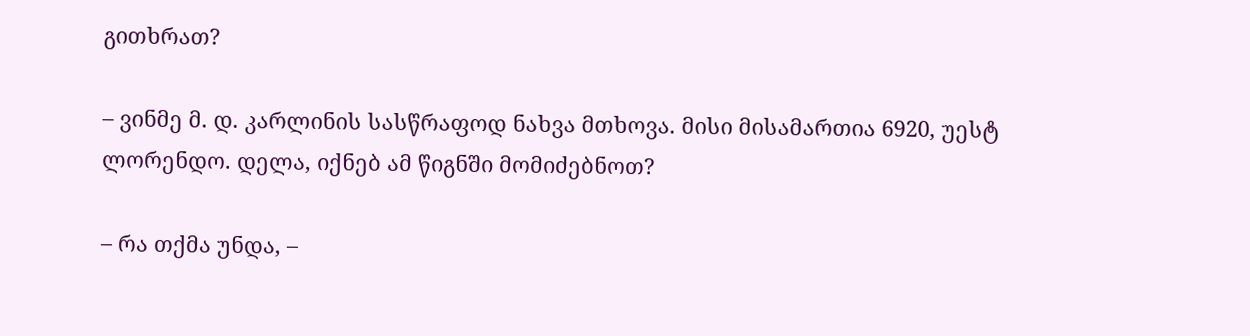გითხრათ?

– ვინმე მ. დ. კარლინის სასწრაფოდ ნახვა მთხოვა. მისი მისამართია 6920, უესტ ლორენდო. დელა, იქნებ ამ წიგნში მომიძებნოთ?

– რა თქმა უნდა, –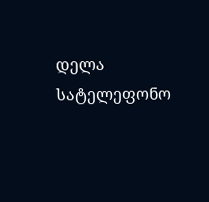დელა სატელეფონო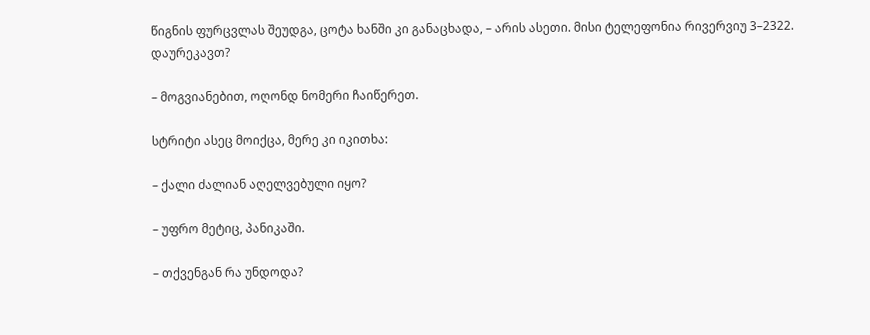წიგნის ფურცვლას შეუდგა, ცოტა ხანში კი განაცხადა, – არის ასეთი. მისი ტელეფონია რივერვიუ 3–2322. დაურეკავთ?

– მოგვიანებით, ოღონდ ნომერი ჩაიწერეთ.

სტრიტი ასეც მოიქცა, მერე კი იკითხა:

– ქალი ძალიან აღელვებული იყო?

– უფრო მეტიც, პანიკაში.

– თქვენგან რა უნდოდა?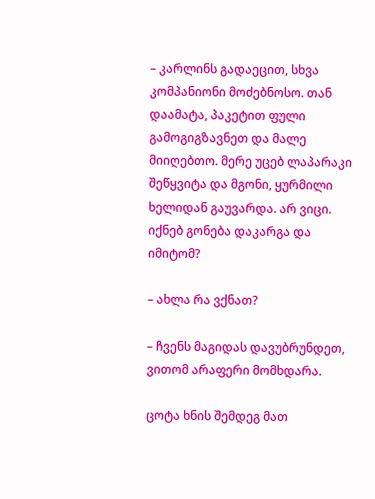– კარლინს გადაეცით, სხვა კომპანიონი მოძებნოსო. თან დაამატა, პაკეტით ფული გამოგიგზავნეთ და მალე მიიღებთო. მერე უცებ ლაპარაკი შეწყვიტა და მგონი, ყურმილი ხელიდან გაუვარდა. არ ვიცი. იქნებ გონება დაკარგა და იმიტომ?

– ახლა რა ვქნათ?

– ჩვენს მაგიდას დავუბრუნდეთ, ვითომ არაფერი მომხდარა.

ცოტა ხნის შემდეგ მათ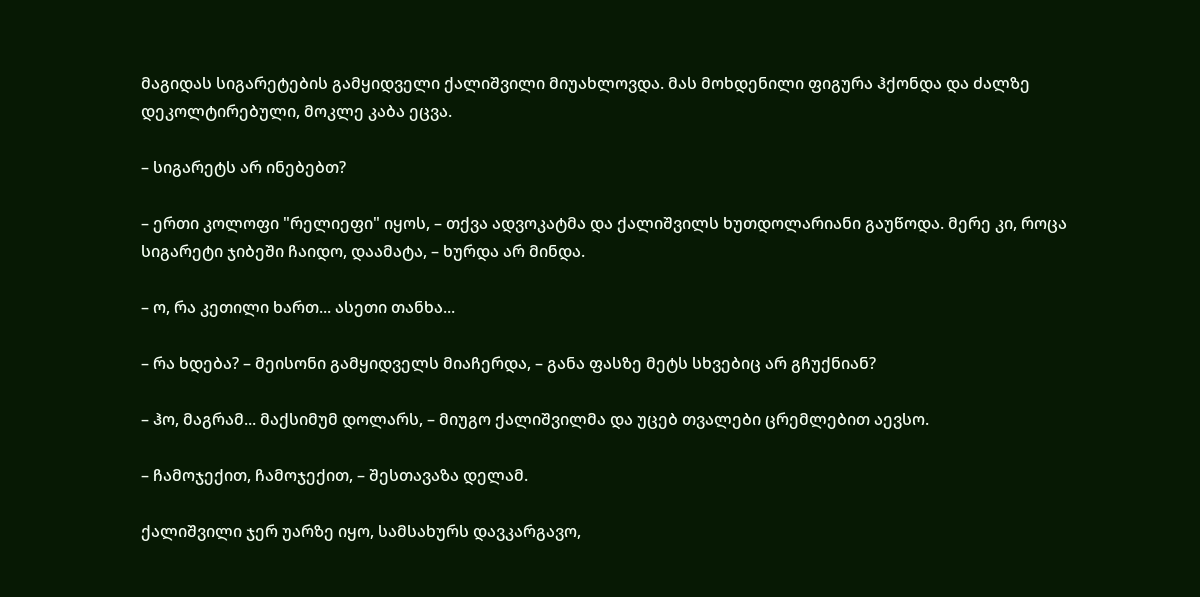მაგიდას სიგარეტების გამყიდველი ქალიშვილი მიუახლოვდა. მას მოხდენილი ფიგურა ჰქონდა და ძალზე დეკოლტირებული, მოკლე კაბა ეცვა.

– სიგარეტს არ ინებებთ?

– ერთი კოლოფი "რელიეფი" იყოს, – თქვა ადვოკატმა და ქალიშვილს ხუთდოლარიანი გაუწოდა. მერე კი, როცა სიგარეტი ჯიბეში ჩაიდო, დაამატა, – ხურდა არ მინდა.

– ო, რა კეთილი ხართ... ასეთი თანხა...

– რა ხდება? – მეისონი გამყიდველს მიაჩერდა, – განა ფასზე მეტს სხვებიც არ გჩუქნიან?

– ჰო, მაგრამ... მაქსიმუმ დოლარს, – მიუგო ქალიშვილმა და უცებ თვალები ცრემლებით აევსო.

– ჩამოჯექით, ჩამოჯექით, – შესთავაზა დელამ.

ქალიშვილი ჯერ უარზე იყო, სამსახურს დავკარგავო,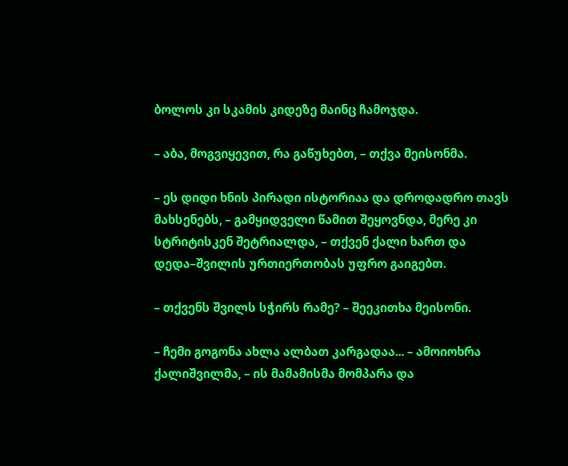ბოლოს კი სკამის კიდეზე მაინც ჩამოჯდა.

– აბა, მოგვიყევით, რა გაწუხებთ, – თქვა მეისონმა.

– ეს დიდი ხნის პირადი ისტორიაა და დროდადრო თავს მახსენებს, – გამყიდველი წამით შეყოვნდა, მერე კი სტრიტისკენ შეტრიალდა, – თქვენ ქალი ხართ და დედა–შვილის ურთიერთობას უფრო გაიგებთ.

– თქვენს შვილს სჭირს რამე? – შეეკითხა მეისონი.

– ჩემი გოგონა ახლა ალბათ კარგადაა... – ამოიოხრა ქალიშვილმა, – ის მამამისმა მომპარა და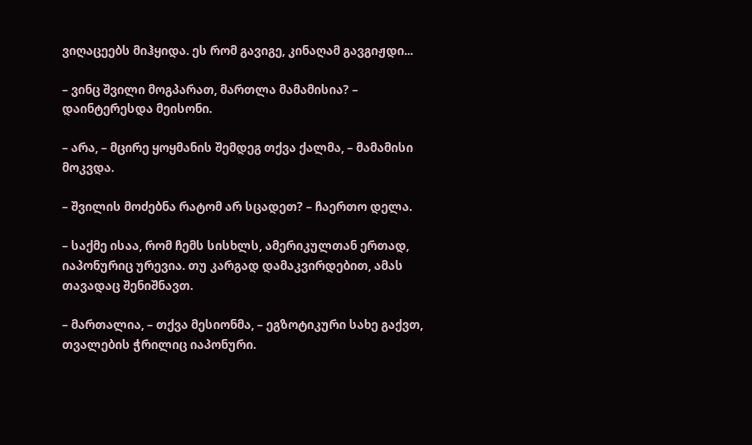ვიღაცეებს მიჰყიდა. ეს რომ გავიგე, კინაღამ გავგიჟდი...

– ვინც შვილი მოგპარათ, მართლა მამამისია? – დაინტერესდა მეისონი.

– არა, – მცირე ყოყმანის შემდეგ თქვა ქალმა, – მამამისი მოკვდა.

– შვილის მოძებნა რატომ არ სცადეთ? – ჩაერთო დელა.

– საქმე ისაა, რომ ჩემს სისხლს, ამერიკულთან ერთად, იაპონურიც ურევია. თუ კარგად დამაკვირდებით, ამას თავადაც შენიშნავთ.

– მართალია, – თქვა მესიონმა, – ეგზოტიკური სახე გაქვთ, თვალების ჭრილიც იაპონური.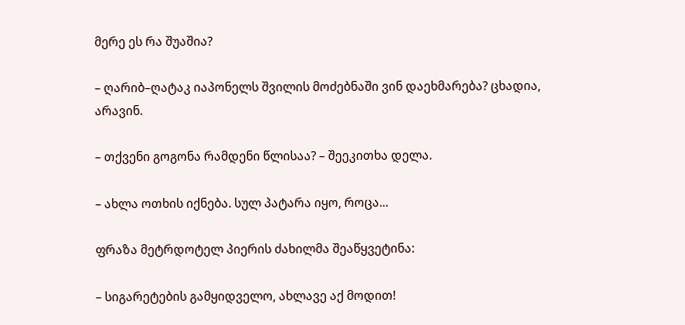მერე ეს რა შუაშია?

– ღარიბ–ღატაკ იაპონელს შვილის მოძებნაში ვინ დაეხმარება? ცხადია, არავინ.

– თქვენი გოგონა რამდენი წლისაა? – შეეკითხა დელა.

– ახლა ოთხის იქნება. სულ პატარა იყო, როცა...

ფრაზა მეტრდოტელ პიერის ძახილმა შეაწყვეტინა:

– სიგარეტების გამყიდველო, ახლავე აქ მოდით!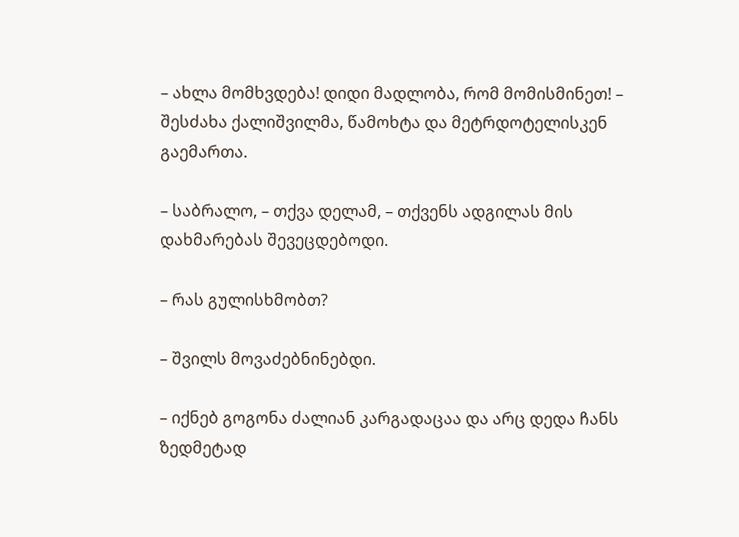– ახლა მომხვდება! დიდი მადლობა, რომ მომისმინეთ! – შესძახა ქალიშვილმა, წამოხტა და მეტრდოტელისკენ გაემართა.

– საბრალო, – თქვა დელამ, – თქვენს ადგილას მის დახმარებას შევეცდებოდი.

– რას გულისხმობთ?

– შვილს მოვაძებნინებდი.

– იქნებ გოგონა ძალიან კარგადაცაა და არც დედა ჩანს ზედმეტად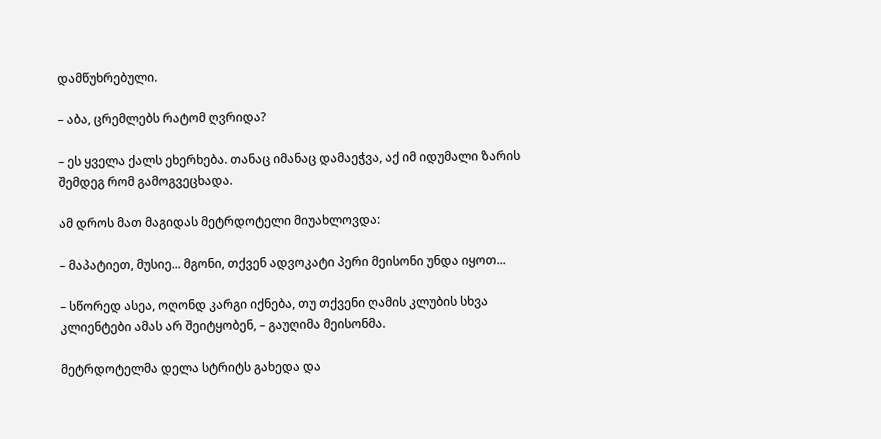დამწუხრებული.

– აბა, ცრემლებს რატომ ღვრიდა?

– ეს ყველა ქალს ეხერხება. თანაც იმანაც დამაეჭვა, აქ იმ იდუმალი ზარის შემდეგ რომ გამოგვეცხადა.

ამ დროს მათ მაგიდას მეტრდოტელი მიუახლოვდა:

– მაპატიეთ, მუსიე... მგონი, თქვენ ადვოკატი პერი მეისონი უნდა იყოთ...

– სწორედ ასეა, ოღონდ კარგი იქნება, თუ თქვენი ღამის კლუბის სხვა კლიენტები ამას არ შეიტყობენ, – გაუღიმა მეისონმა.

მეტრდოტელმა დელა სტრიტს გახედა და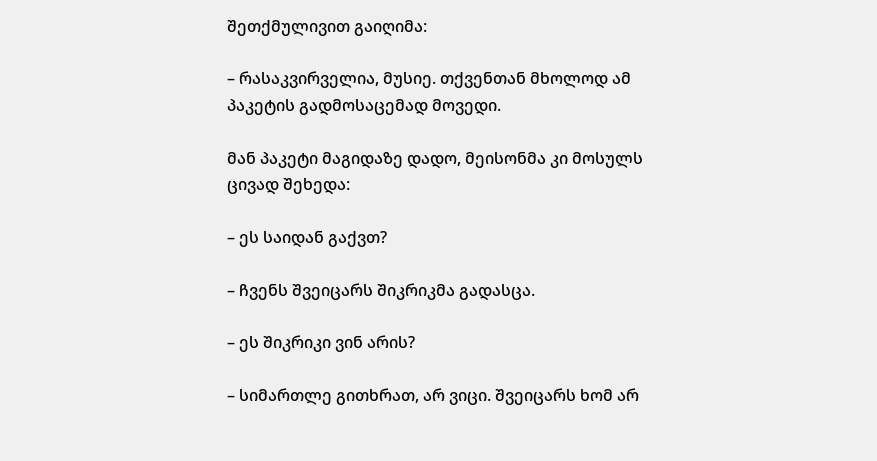შეთქმულივით გაიღიმა:

– რასაკვირველია, მუსიე. თქვენთან მხოლოდ ამ პაკეტის გადმოსაცემად მოვედი.

მან პაკეტი მაგიდაზე დადო, მეისონმა კი მოსულს ცივად შეხედა:

– ეს საიდან გაქვთ?

– ჩვენს შვეიცარს შიკრიკმა გადასცა.

– ეს შიკრიკი ვინ არის?

– სიმართლე გითხრათ, არ ვიცი. შვეიცარს ხომ არ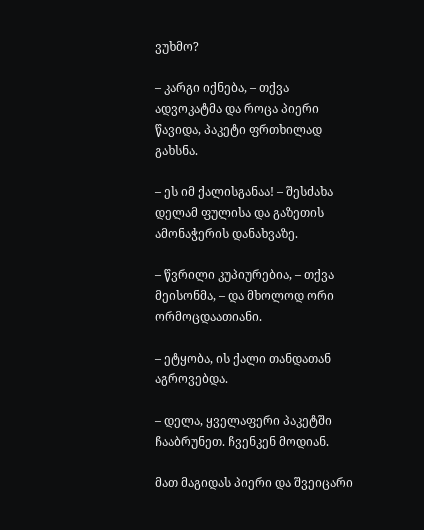ვუხმო?

– კარგი იქნება, – თქვა ადვოკატმა და როცა პიერი წავიდა, პაკეტი ფრთხილად გახსნა.

– ეს იმ ქალისგანაა! – შესძახა დელამ ფულისა და გაზეთის ამონაჭერის დანახვაზე.

– წვრილი კუპიურებია, – თქვა მეისონმა, – და მხოლოდ ორი ორმოცდაათიანი.

– ეტყობა, ის ქალი თანდათან აგროვებდა.

– დელა, ყველაფერი პაკეტში ჩააბრუნეთ. ჩვენკენ მოდიან.

მათ მაგიდას პიერი და შვეიცარი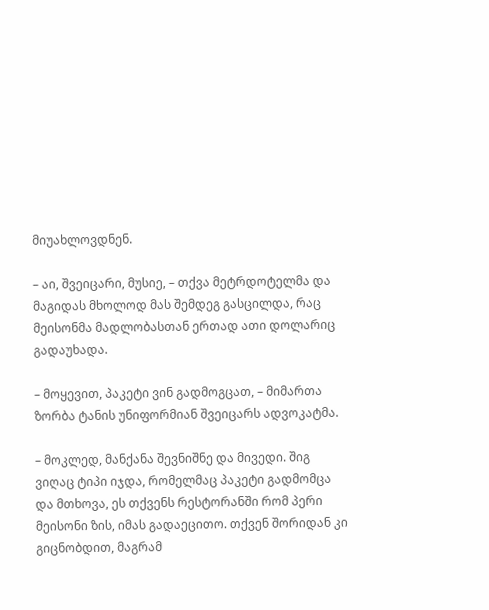მიუახლოვდნენ.

– აი, შვეიცარი, მუსიე, – თქვა მეტრდოტელმა და მაგიდას მხოლოდ მას შემდეგ გასცილდა, რაც მეისონმა მადლობასთან ერთად ათი დოლარიც გადაუხადა.

– მოყევით, პაკეტი ვინ გადმოგცათ, – მიმართა ზორბა ტანის უნიფორმიან შვეიცარს ადვოკატმა.

– მოკლედ, მანქანა შევნიშნე და მივედი. შიგ ვიღაც ტიპი იჯდა, რომელმაც პაკეტი გადმომცა და მთხოვა, ეს თქვენს რესტორანში რომ პერი მეისონი ზის, იმას გადაეცითო. თქვენ შორიდან კი გიცნობდით, მაგრამ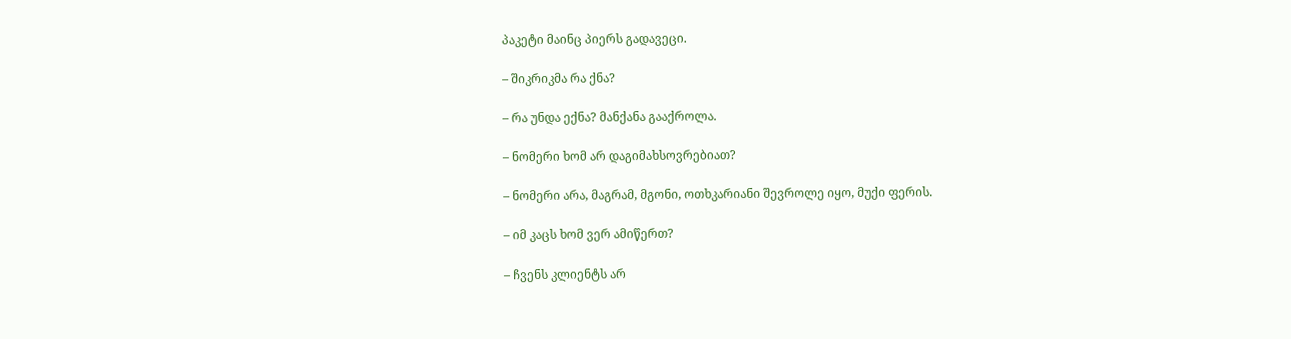პაკეტი მაინც პიერს გადავეცი.

– შიკრიკმა რა ქნა?

– რა უნდა ექნა? მანქანა გააქროლა.

– ნომერი ხომ არ დაგიმახსოვრებიათ?

– ნომერი არა, მაგრამ, მგონი, ოთხკარიანი შევროლე იყო, მუქი ფერის.

– იმ კაცს ხომ ვერ ამიწერთ?

– ჩვენს კლიენტს არ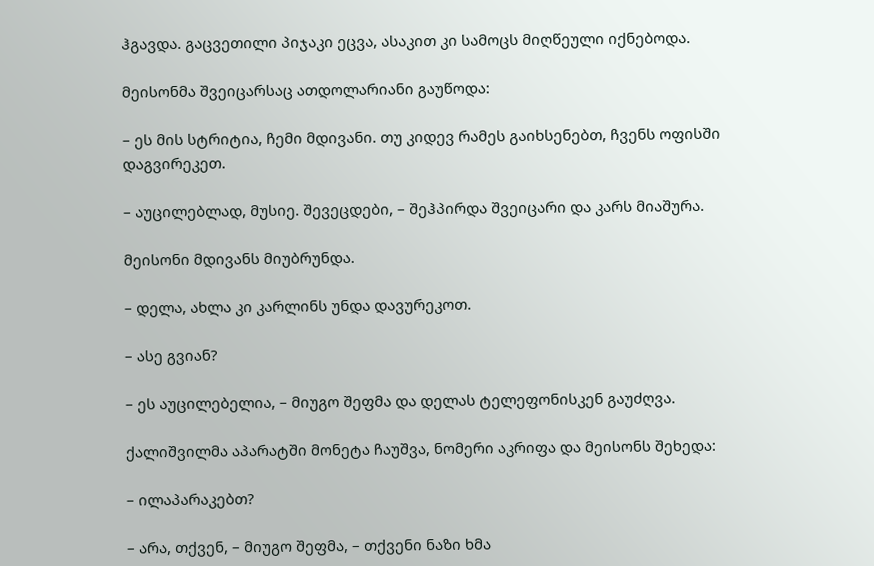ჰგავდა. გაცვეთილი პიჯაკი ეცვა, ასაკით კი სამოცს მიღწეული იქნებოდა.

მეისონმა შვეიცარსაც ათდოლარიანი გაუწოდა:

– ეს მის სტრიტია, ჩემი მდივანი. თუ კიდევ რამეს გაიხსენებთ, ჩვენს ოფისში დაგვირეკეთ.

– აუცილებლად, მუსიე. შევეცდები, – შეჰპირდა შვეიცარი და კარს მიაშურა.

მეისონი მდივანს მიუბრუნდა.

– დელა, ახლა კი კარლინს უნდა დავურეკოთ.

– ასე გვიან?

– ეს აუცილებელია, – მიუგო შეფმა და დელას ტელეფონისკენ გაუძღვა.

ქალიშვილმა აპარატში მონეტა ჩაუშვა, ნომერი აკრიფა და მეისონს შეხედა:

– ილაპარაკებთ?

– არა, თქვენ, – მიუგო შეფმა, – თქვენი ნაზი ხმა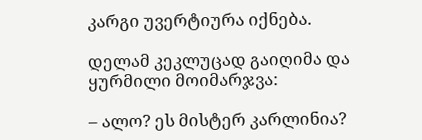კარგი უვერტიურა იქნება.

დელამ კეკლუცად გაიღიმა და ყურმილი მოიმარჯვა:

– ალო? ეს მისტერ კარლინია?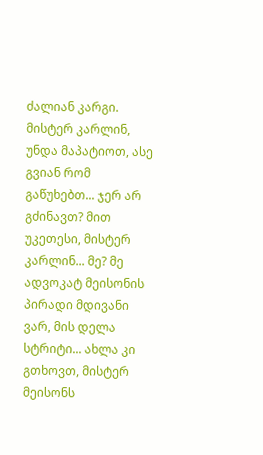ძალიან კარგი. მისტერ კარლინ, უნდა მაპატიოთ, ასე გვიან რომ გაწუხებთ... ჯერ არ გძინავთ? მით უკეთესი, მისტერ კარლინ... მე? მე ადვოკატ მეისონის პირადი მდივანი ვარ, მის დელა სტრიტი... ახლა კი გთხოვთ, მისტერ მეისონს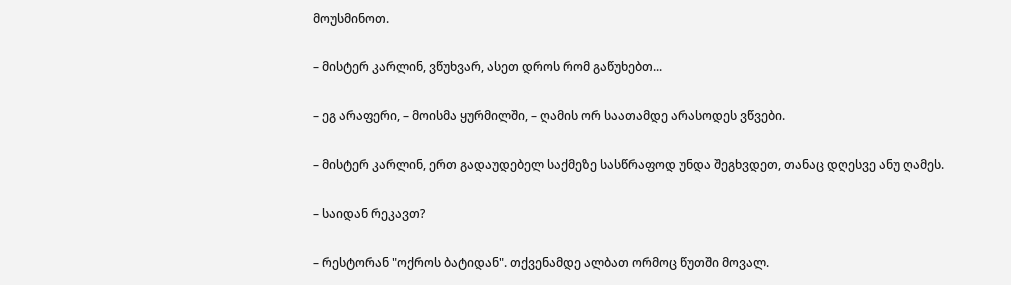მოუსმინოთ.

– მისტერ კარლინ, ვწუხვარ, ასეთ დროს რომ გაწუხებთ...

– ეგ არაფერი, – მოისმა ყურმილში, – ღამის ორ საათამდე არასოდეს ვწვები.

– მისტერ კარლინ, ერთ გადაუდებელ საქმეზე სასწრაფოდ უნდა შეგხვდეთ, თანაც დღესვე ანუ ღამეს.

– საიდან რეკავთ?

– რესტორან "ოქროს ბატიდან". თქვენამდე ალბათ ორმოც წუთში მოვალ.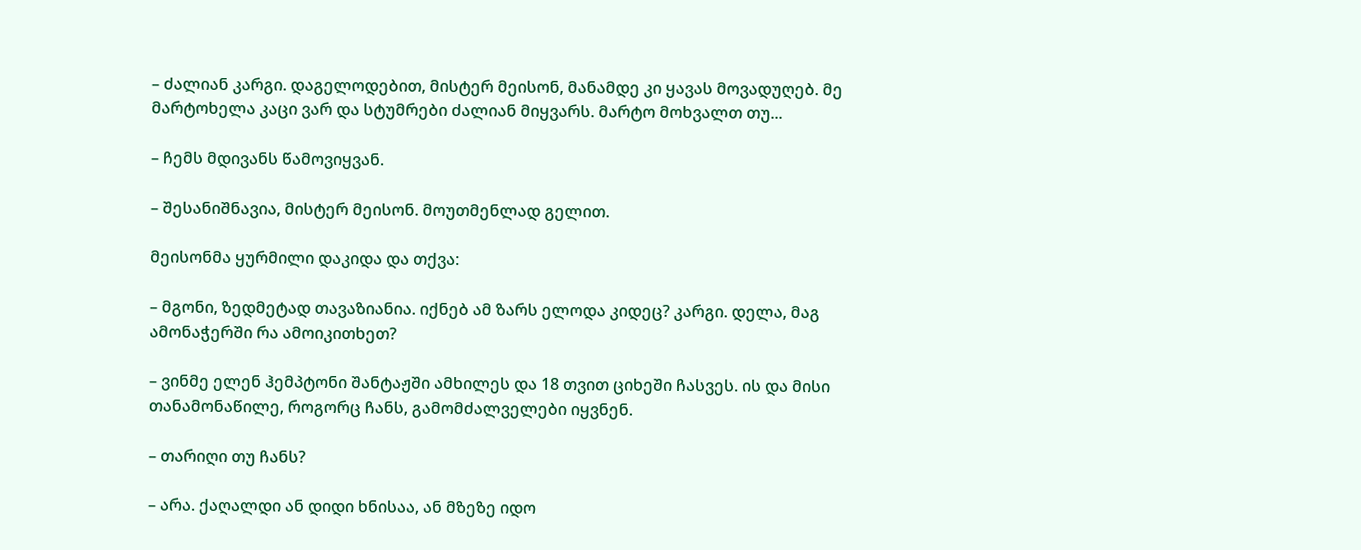– ძალიან კარგი. დაგელოდებით, მისტერ მეისონ, მანამდე კი ყავას მოვადუღებ. მე მარტოხელა კაცი ვარ და სტუმრები ძალიან მიყვარს. მარტო მოხვალთ თუ...

– ჩემს მდივანს წამოვიყვან.

– შესანიშნავია, მისტერ მეისონ. მოუთმენლად გელით.

მეისონმა ყურმილი დაკიდა და თქვა:

– მგონი, ზედმეტად თავაზიანია. იქნებ ამ ზარს ელოდა კიდეც? კარგი. დელა, მაგ ამონაჭერში რა ამოიკითხეთ?

– ვინმე ელენ ჰემპტონი შანტაჟში ამხილეს და 18 თვით ციხეში ჩასვეს. ის და მისი თანამონაწილე, როგორც ჩანს, გამომძალველები იყვნენ.

– თარიღი თუ ჩანს?

– არა. ქაღალდი ან დიდი ხნისაა, ან მზეზე იდო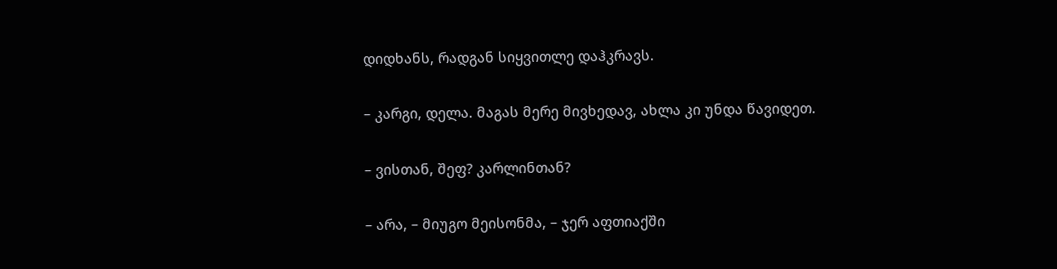დიდხანს, რადგან სიყვითლე დაჰკრავს.

– კარგი, დელა. მაგას მერე მივხედავ, ახლა კი უნდა წავიდეთ.

– ვისთან, შეფ? კარლინთან?

– არა, – მიუგო მეისონმა, – ჯერ აფთიაქში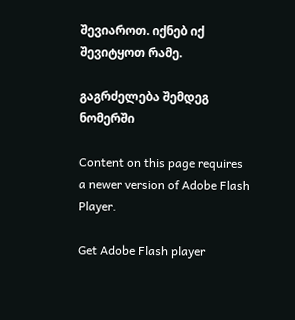შევიაროთ. იქნებ იქ შევიტყოთ რამე.

გაგრძელება შემდეგ ნომერში

Content on this page requires a newer version of Adobe Flash Player.

Get Adobe Flash player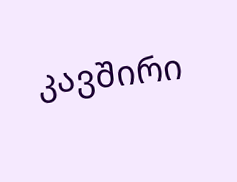კავშირი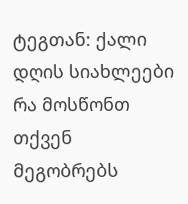ტეგთან: ქალი
დღის სიახლეები
რა მოსწონთ თქვენ მეგობრებს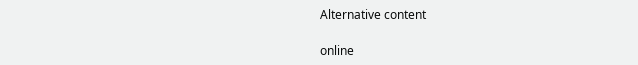Alternative content

online